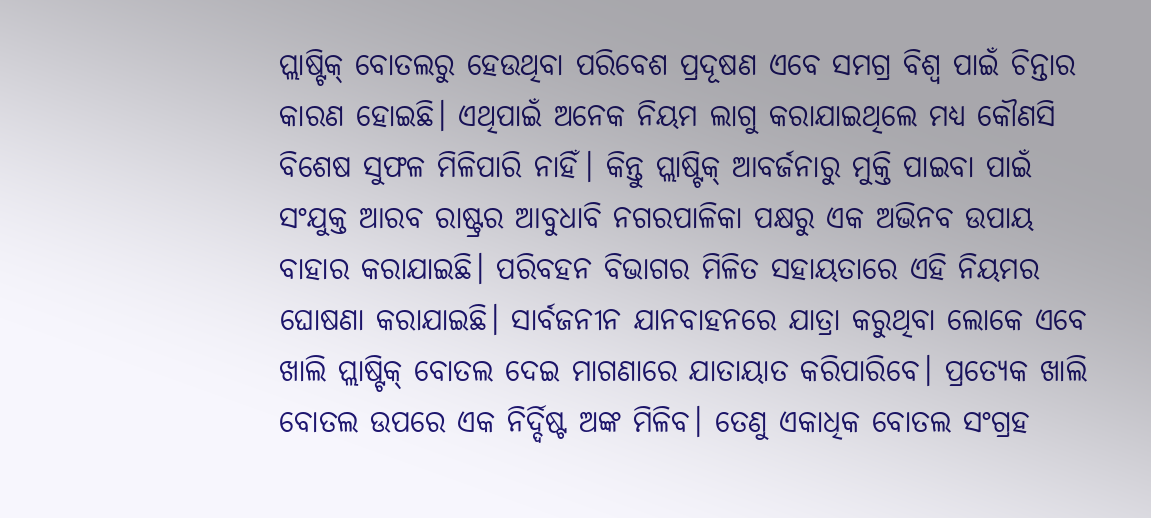ପ୍ଲାଷ୍ଟିକ୍ ବୋତଲରୁ ହେଉଥିବା ପରିବେଶ ପ୍ରଦୂଷଣ ଏବେ ସମଗ୍ର ବିଶ୍ବ ପାଇଁ ଚିନ୍ତାର କାରଣ ହୋଇଛି। ଏଥିପାଇଁ ଅନେକ ନିୟମ ଲାଗୁ କରାଯାଇଥିଲେ ମଧ୍ୟ କୌଣସି ବିଶେଷ ସୁଫଳ ମିଳିପାରି ନାହିଁ। କିନ୍ତୁ ପ୍ଲାଷ୍ଟିକ୍ ଆବର୍ଜନାରୁ ମୁକ୍ତି ପାଇବା ପାଇଁ ସଂଯୁକ୍ତ ଆରବ ରାଷ୍ଟ୍ରର ଆବୁଧାବି ନଗରପାଳିକା ପକ୍ଷରୁ ଏକ ଅଭିନବ ଉପାୟ ବାହାର କରାଯାଇଛି। ପରିବହନ ବିଭାଗର ମିଳିତ ସହାୟତାରେ ଏହି ନିୟମର ଘୋଷଣା କରାଯାଇଛି। ସାର୍ବଜନୀନ ଯାନବାହନରେ ଯାତ୍ରା କରୁଥିବା ଲୋକେ ଏବେ ଖାଲି ପ୍ଲାଷ୍ଟିକ୍ ବୋତଲ ଦେଇ ମାଗଣାରେ ଯାତାୟାତ କରିପାରିବେ। ପ୍ରତ୍ୟେକ ଖାଲି ବୋତଲ ଉପରେ ଏକ ନିର୍ଦ୍ଦିଷ୍ଟ ଅଙ୍କ ମିଳିବ। ତେଣୁ ଏକାଧିକ ବୋତଲ ସଂଗ୍ରହ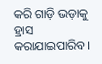କରି ଗାଡ଼ି ଭଡ଼ାକୁ ହ୍ରାସ କରାଯାଇପାରିବ।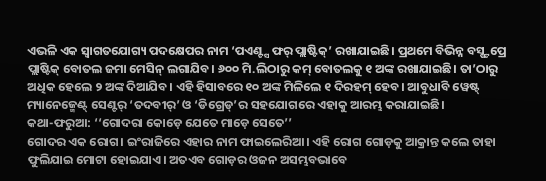ଏଭଳି ଏକ ସ୍ବାଗତଯୋଗ୍ୟ ପଦକ୍ଷେପର ନାମ ‘ପଏଣ୍ଟ୍ସ ଫର୍ ପ୍ଲାଷ୍ଟିକ୍’ ରଖାଯାଇଛି। ପ୍ରଥମେ ବିଭିନ୍ନ ବସ୍ଷ୍ଟପ୍ରେ ପ୍ଲାଷ୍ଟିକ୍ ବୋତଲ ଜମା ମେସିନ୍ ଲଗାଯିବ। ୬୦୦ ମି.ଲିଠାରୁ କମ୍ ବୋତଲକୁ ୧ ଅଙ୍କ ରଖାଯାଇଛି। ତା’ଠାରୁ ଅଧିକ ହେଲେ ୨ ଅଙ୍କ ଦିଆଯିବ। ଏହି ହିସାବରେ ୧୦ ଅଙ୍କ ମିଳିଲେ ୧ ଦିରହମ୍ ହେବ। ଆବୁଧାବି ୱେଷ୍ଟ୍ ମ୍ୟାନେଜ୍ମେଣ୍ଟ୍ ସେଣ୍ଟର୍ ‘ତଦବୀର୍’ ଓ ‘ଡିଗ୍ରେଡ୍’ର ସହଯୋଗରେ ଏହାକୁ ଆରମ୍ଭ କରାଯାଇଛି।
କଥା-ଫରୁଆ: ‘‘ଗୋଦରା କୋଡ଼େ ଯେତେ ମାଡ଼େ ସେତେ’’
ଗୋଦର ଏକ ରୋଗ। ଇଂରାଜିରେ ଏହାର ନାମ ଫାଇଲେରିଆ। ଏହି ରୋଗ ଗୋଡ଼କୁ ଆକ୍ରାନ୍ତ କଲେ ତାହା ଫୁଲିଯାଇ ମୋଟା ହୋଇଯାଏ। ଅତଏବ ଗୋଡ଼ର ଓଜନ ଅସମ୍ଭବଭାବେ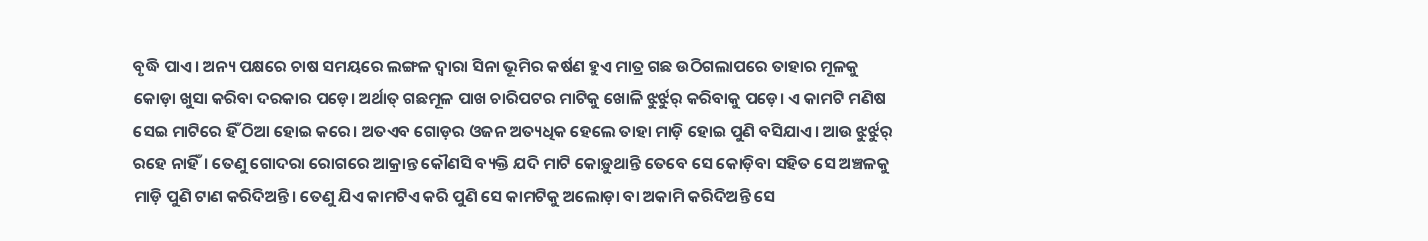ବୃଦ୍ଧି ପାଏ। ଅନ୍ୟ ପକ୍ଷରେ ଚାଷ ସମୟରେ ଲଙ୍ଗଳ ଦ୍ବାରା ସିନା ଭୂମିର କର୍ଷଣ ହୁଏ ମାତ୍ର ଗଛ ଉଠିଗଲାପରେ ତାହାର ମୂଳକୁ କୋଡ଼ା ଖୁସା କରିବା ଦରକାର ପଡ଼େ। ଅର୍ଥାତ୍ ଗଛମୂଳ ପାଖ ଚାରିପଟର ମାଟିକୁ ଖୋଳି ଝୁର୍ଝୁର୍ କରିବାକୁ ପଡ଼େ। ଏ କାମଟି ମଣିଷ ସେଇ ମାଟିରେ ହିଁ ଠିଆ ହୋଇ କରେ। ଅତଏବ ଗୋଡ଼ର ଓଜନ ଅତ୍ୟଧିକ ହେଲେ ତାହା ମାଡ଼ି ହୋଇ ପୁଣି ବସିଯାଏ। ଆଉ ଝୁର୍ଝୁର୍ ରହେ ନାହିଁ। ତେଣୁ ଗୋଦରା ରୋଗରେ ଆକ୍ରାନ୍ତ କୌଣସି ବ୍ୟକ୍ତି ଯଦି ମାଟି କୋଡ଼ୁଥାନ୍ତି ତେବେ ସେ କୋଡ଼ିବା ସହିତ ସେ ଅଞ୍ଚଳକୁ ମାଡ଼ି ପୁଣି ଟାଣ କରିଦିଅନ୍ତି। ତେଣୁ ଯିଏ କାମଟିଏ କରି ପୁଣି ସେ କାମଟିକୁ ଅଲୋଡ଼ା ବା ଅକାମି କରିଦିଅନ୍ତି ସେ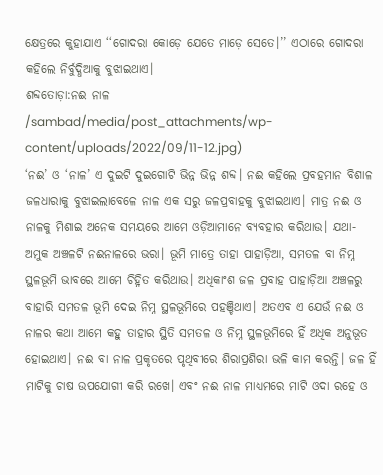କ୍ଷେତ୍ରରେ କୁହାଯାଏ ‘‘ଗୋଦରା କୋଡ଼େ ଯେତେ ମାଡ଼େ ସେତେ।’’ ଏଠାରେ ଗୋଦରା କହିଲେ ନିର୍ବୁଦ୍ଧିଆକୁ ବୁଝାଇଥାଏ।
ଶବ୍ଦତୋଡ଼ା:ନଈ ନାଳ
/sambad/media/post_attachments/wp-content/uploads/2022/09/11-12.jpg)
‘ନଈ’ ଓ ‘ନାଳ’ ଏ ଦୁଇଟି ଦୁଇଗୋଟି ଭିନ୍ନ ଭିନ୍ନ ଶବ୍ଦ। ନଈ କହିଲେ ପ୍ରବହମାନ ବିଶାଳ ଜଳଧାରାକୁ ବୁଝାଇଲାବେଳେ ନାଳ ଏକ ସରୁ ଜଳପ୍ରବାହକୁ ବୁଝାଇଥାଏ। ମାତ୍ର ନଈ ଓ ନାଳକୁ ମିଶାଇ ଅନେକ ସମୟରେ ଆମେ ଓଡ଼ିଆମାନେ ବ୍ୟବହାର କରିଥାଉ। ଯଥା- ଅମୁକ ଅଞ୍ଚଳଟି ନଈନାଳରେ ଭରା। ଭୂମି ମାତ୍ରେ ତାହା ପାହାଡ଼ିଆ, ସମତଳ ବା ନିମ୍ନ ସ୍ଥଳଭୂମି ଭାବରେ ଆମେ ଚିହ୍ନିତ କରିଥାଉ। ଅଧିକାଂଶ ଜଳ ପ୍ରବାହ ପାହାଡ଼ିଆ ଅଞ୍ଚଳରୁ ବାହାରି ସମତଳ ଭୂମି ଦେଇ ନିମ୍ନ ସ୍ଥଳଭୂମିରେ ପହଞ୍ଚିଥାଏ। ଅତଏବ ଏ ଯେଉଁ ନଈ ଓ ନାଳର କଥା ଆମେ କହୁ ତାହାର ସ୍ଥିତି ସମତଳ ଓ ନିମ୍ନ ସ୍ଥଳଭୂମିରେ ହିଁ ଅଧିକ ଅନୁଭୂତ ହୋଇଥାଏ। ନଈ ବା ନାଳ ପ୍ରକୃତରେ ପୃଥିବୀରେ ଶିରାପ୍ରଶିରା ଭଳି କାମ କରନ୍ତି। ଜଳ ହିଁ ମାଟିକୁ ଚାଷ ଉପଯୋଗୀ କରି ରଖେ। ଏବଂ ନଈ ନାଳ ମାଧ୍ୟମରେ ମାଟି ଓଦା ରହେ ଓ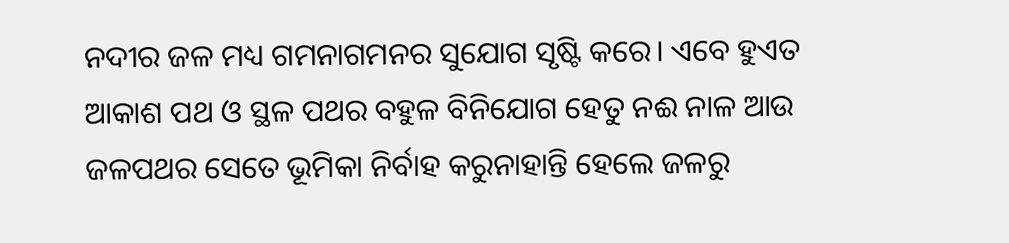ନଦୀର ଜଳ ମଧ୍ୟ ଗମନାଗମନର ସୁଯୋଗ ସୃଷ୍ଟି କରେ। ଏବେ ହୁଏତ ଆକାଶ ପଥ ଓ ସ୍ଥଳ ପଥର ବହୁଳ ବିନିଯୋଗ ହେତୁ ନଈ ନାଳ ଆଉ ଜଳପଥର ସେତେ ଭୂମିକା ନିର୍ବାହ କରୁନାହାନ୍ତି ହେଲେ ଜଳରୁ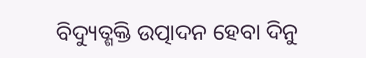ବିଦ୍ୟୁତ୍ଶକ୍ତି ଉତ୍ପାଦନ ହେବା ଦିନୁ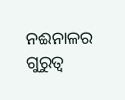ନଈନାଳର ଗୁରୁତ୍ବ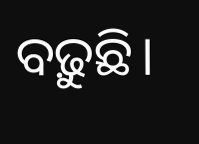ବଢ଼ୁଛି।